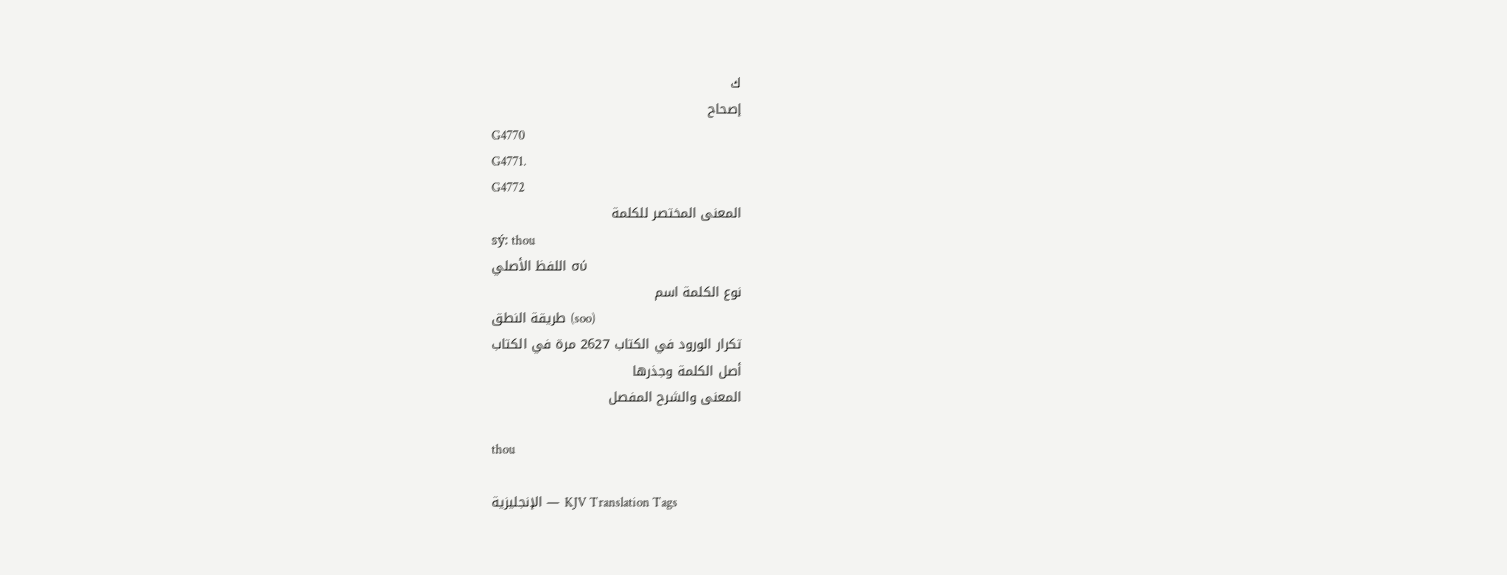ك
إصحاح
G4770
G4771.
G4772
المعنى المختصر للكلمة
sý: thou
اللفظ الأصلي σύ
نوع الكلمة اسم
طريقة النطق (soo)
تكرار الورود في الكتاب 2627 مرة في الكتاب
أصل الكلمة وجذرها
المعنى والشرح المفصل

thou

الإنجليزية — KJV Translation Tags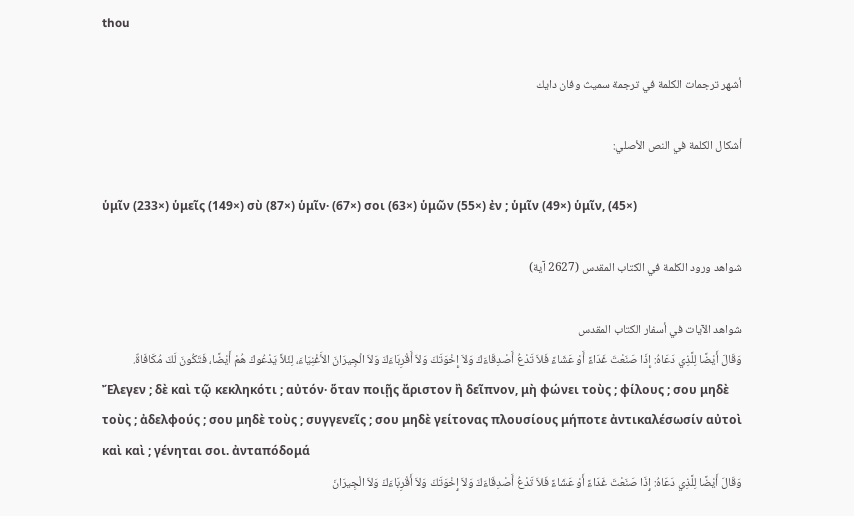thou

أشهر ترجمات الكلمة في ترجمة سميث وفان دايك

أشكال الكلمة في النص الأصلي:

ὑμῖν (233×) ὑμεῖς (149×) σὺ (87×) ὑμῖν· (67×) σοι (63×) ὑμῶν (55×) ἐν ; ὑμῖν (49×) ὑμῖν, (45×)

شواهد ورود الكلمة في الكتاب المقدس (2627 آية)

شواهد الآيات في أسفار الكتاب المقدس
وَقَالَ أَيْضًا لِلَّذِي دَعَاهُ: إِذَا صَنَعْتَ غَدَاءً أَوْ عَشَاءً فَلاَ تَدْعُ أَصْدِقَاءَكَ وَلاَ إِخْوَتَكَ وَلاَ أَقْرِبَاءَكَ وَلاَ الْجِيرَانَ الأَغْنِيَاءَ، لِئَلاَّ يَدْعُوكَ هُمْ أَيْضًا، فَتَكُونَ لَكَ مُكَافَاةٌ.
Ἔλεγεν ; δὲ καὶ τῷ κεκληκότι ; αὐτόν· ὅταν ποιῇς ἄριστον ἢ δεῖπνον, μὴ φώνει τοὺς ; φίλους ; σου μηδὲ τοὺς ; ἀδελφούς ; σου μηδὲ τοὺς ; συγγενεῖς ; σου μηδὲ γείτονας πλουσίους μήποτε ἀντικαλέσωσίν αὐτοὶ καὶ καὶ ; γένηται σοι. ἀνταπόδομά
وَقَالَ أَيْضًا لِلَّذِي دَعَاهُ: إِذَا صَنَعْتَ غَدَاءً أَوْ عَشَاءً فَلاَ تَدْعُ أَصْدِقَاءَكَ وَلاَ إِخْوَتَكَ وَلاَ أَقْرِبَاءَكَ وَلاَ الْجِيرَانَ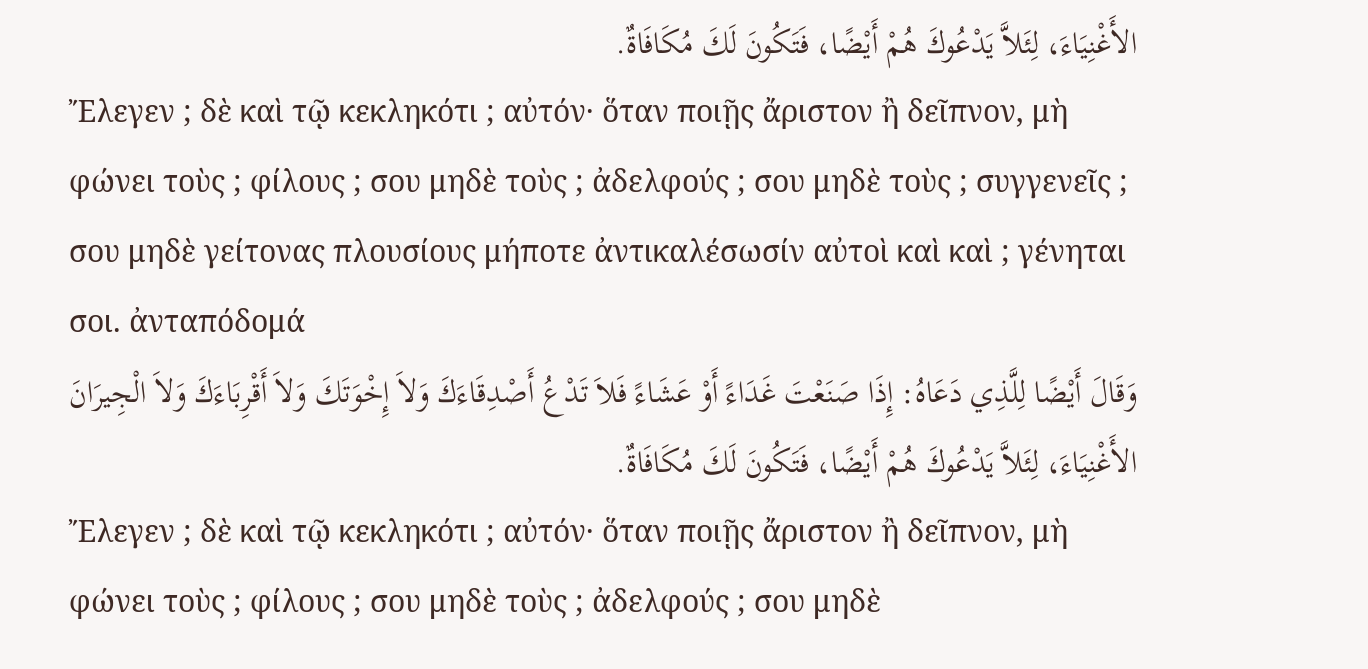الأَغْنِيَاءَ، لِئَلاَّ يَدْعُوكَ هُمْ أَيْضًا، فَتَكُونَ لَكَ مُكَافَاةٌ.
Ἔλεγεν ; δὲ καὶ τῷ κεκληκότι ; αὐτόν· ὅταν ποιῇς ἄριστον ἢ δεῖπνον, μὴ φώνει τοὺς ; φίλους ; σου μηδὲ τοὺς ; ἀδελφούς ; σου μηδὲ τοὺς ; συγγενεῖς ; σου μηδὲ γείτονας πλουσίους μήποτε ἀντικαλέσωσίν αὐτοὶ καὶ καὶ ; γένηται σοι. ἀνταπόδομά
وَقَالَ أَيْضًا لِلَّذِي دَعَاهُ: إِذَا صَنَعْتَ غَدَاءً أَوْ عَشَاءً فَلاَ تَدْعُ أَصْدِقَاءَكَ وَلاَ إِخْوَتَكَ وَلاَ أَقْرِبَاءَكَ وَلاَ الْجِيرَانَ الأَغْنِيَاءَ، لِئَلاَّ يَدْعُوكَ هُمْ أَيْضًا، فَتَكُونَ لَكَ مُكَافَاةٌ.
Ἔλεγεν ; δὲ καὶ τῷ κεκληκότι ; αὐτόν· ὅταν ποιῇς ἄριστον ἢ δεῖπνον, μὴ φώνει τοὺς ; φίλους ; σου μηδὲ τοὺς ; ἀδελφούς ; σου μηδὲ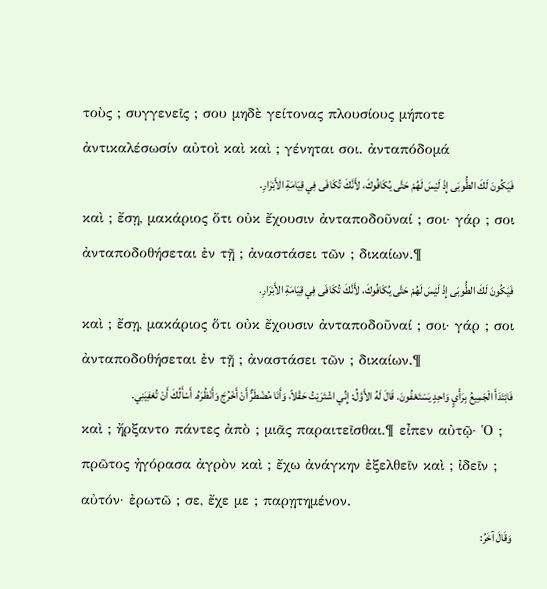τοὺς ; συγγενεῖς ; σου μηδὲ γείτονας πλουσίους μήποτε ἀντικαλέσωσίν αὐτοὶ καὶ καὶ ; γένηται σοι. ἀνταπόδομά
فَيَكُونَ لَكَ الطُّوبَى إِذْ لَيْسَ لَهُمْ حَتَّى يُكَافُوكَ، لأَنَّكَ تُكَافَى فِي قِيَامَةِ الأَبْرَارِ.
καὶ ; ἔσῃ, μακάριος ὅτι οὐκ ἔχουσιν ἀνταποδοῦναί ; σοι· γάρ ; σοι ἀνταποδοθήσεται ἐν τῇ ; ἀναστάσει τῶν ; δικαίων.¶
فَيَكُونَ لَكَ الطُّوبَى إِذْ لَيْسَ لَهُمْ حَتَّى يُكَافُوكَ، لأَنَّكَ تُكَافَى فِي قِيَامَةِ الأَبْرَارِ.
καὶ ; ἔσῃ, μακάριος ὅτι οὐκ ἔχουσιν ἀνταποδοῦναί ; σοι· γάρ ; σοι ἀνταποδοθήσεται ἐν τῇ ; ἀναστάσει τῶν ; δικαίων.¶
فَابْتَدَأَ الْجَمِيعُ بِرَأْيٍ وَاحِدٍ يَسْتَعْفُونَ. قَالَ لَهُ الأَوَّلُ: إِنِّي اشْتَرَيْتُ حَقْلاً، وَأَنَا مُضْطَرٌّ أَنْ أَخْرُجَ وَأَنْظُرَهُ. أَسْأَلُكَ أَنْ تُعْفِيَنِي.
καὶ ; ἤρξαντο πάντες ἀπὸ ; μιᾶς παραιτεῖσθαι.¶ εἶπεν αὐτῷ· Ὁ ; πρῶτος ἠγόρασα ἀγρὸν καὶ ; ἔχω ἀνάγκην ἐξελθεῖν καὶ ; ἰδεῖν ; αὐτόν· ἐρωτῶ ; σε, ἔχε με ; παρῃτημένον.
وَقَالَ آخَرُ: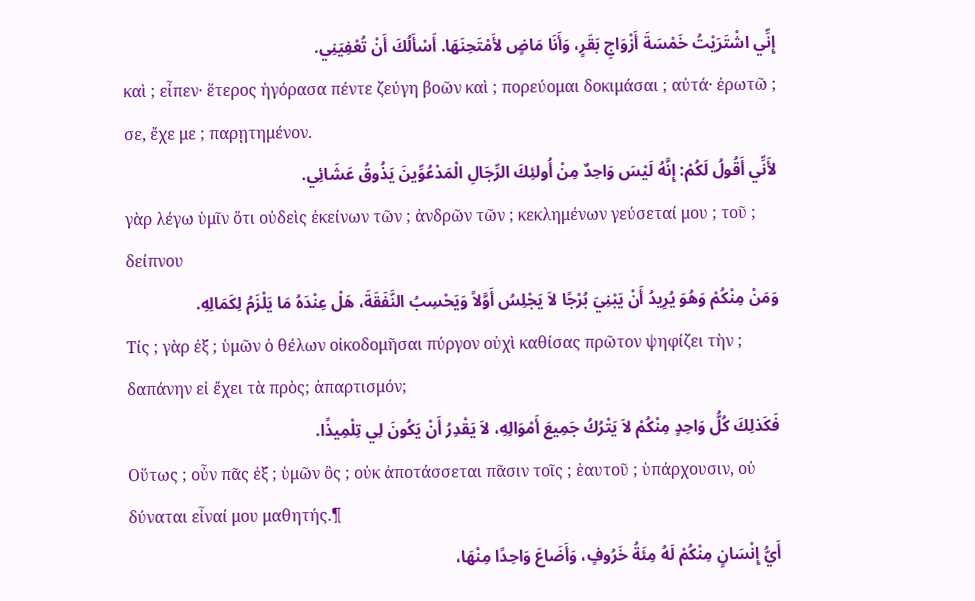إِنِّي اشْتَرَيْتُ خَمْسَةَ أَزْوَاجِ بَقَرٍ، وَأَنَا مَاضٍ لأَمْتَحِنَهَا. أَسْأَلُكَ أَنْ تُعْفِيَنِي.
καὶ ; εἶπεν· ἕτερος ἠγόρασα πέντε ζεύγη βοῶν καὶ ; πορεύομαι δοκιμάσαι ; αὐτά· ἐρωτῶ ; σε, ἔχε με ; παρῃτημένον.
لأَنِّي أَقُولُ لَكُمْ: إِنَّهُ لَيْسَ وَاحِدٌ مِنْ أُولئِكَ الرِّجَالِ الْمَدْعُوِّينَ يَذُوقُ عَشَائِي.
γὰρ λέγω ὑμῖν ὅτι οὐδεὶς ἐκείνων τῶν ; ἀνδρῶν τῶν ; κεκλημένων γεύσεταί μου ; τοῦ ; δείπνου
وَمَنْ مِنْكُمْ وَهُوَ يُرِيدُ أَنْ يَبْنِيَ بُرْجًا لاَ يَجْلِسُ أَوَّلاً وَيَحْسِبُ النَّفَقَةَ، هَلْ عِنْدَهُ مَا يَلْزَمُ لِكَمَالِهِ.
Τίς ; γὰρ ἐξ ; ὑμῶν ὁ θέλων οἰκοδομῆσαι πύργον οὐχὶ καθίσας πρῶτον ψηφίζει τὴν ; δαπάνην εἰ ἔχει τὰ πρὸς; ἀπαρτισμόν;
فَكَذلِكَ كُلُّ وَاحِدٍ مِنْكُمْ لاَ يَتْرُكُ جَمِيعَ أَمْوَالِهِ، لاَ يَقْدِرُ أَنْ يَكُونَ لِي تِلْمِيذًا.
Οὕτως ; οὖν πᾶς ἐξ ; ὑμῶν ὃς ; οὐκ ἀποτάσσεται πᾶσιν τοῖς ; ἑαυτοῦ ; ὑπάρχουσιν, οὐ δύναται εἶναί μου μαθητής.¶
أَيُّ إِنْسَانٍ مِنْكُمْ لَهُ مِئَةُ خَرُوفٍ، وَأَضَاعَ وَاحِدًا مِنْهَا،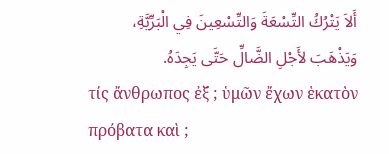أَلاَ يَتْرُكُ التِّسْعَةَ وَالتِّسْعِينَ فِي الْبَرِّيَّةِ، وَيَذْهَبَ لأَجْلِ الضَّالِّ حَتَّى يَجِدَهُ.
τίς ἄνθρωπος ἐξ ; ὑμῶν ἔχων ἑκατὸν πρόβατα καὶ ;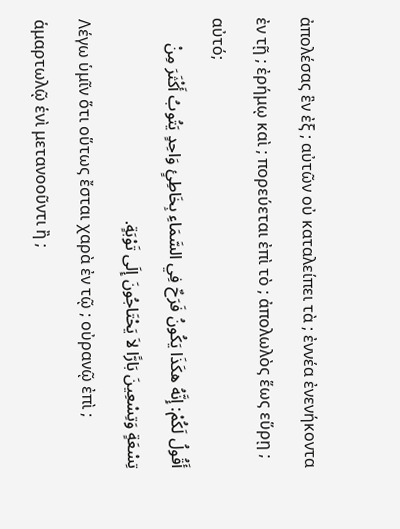ἀπολέσας ἓν ἐξ ; αὐτῶν οὐ καταλείπει τὰ ; ἐννέα ἐνενήκοντα ἐν τῇ ; ἐρήμῳ καὶ ; πορεύεται ἐπὶ τὸ ; ἀπολωλὸς ἕως εὕρῃ ; αὐτό;
أَقُولُ لَكُمْ: إِنَّهُ هكَذَا يَكُونُ فَرَحٌ فِي السَّمَاءِ بِخَاطِئٍ وَاحِدٍ يَتُوبُ أَكْثَرَ مِنْ تِسْعَةٍ وَتِسْعِينَ بَارًّا لاَ يَحْتَاجُونَ إِلَى تَوْبَةٍ.
Λέγω ὑμῖν ὅτι οὕτως ἔσται χαρὰ ἐν τῷ ; οὐρανῷ ἐπὶ ; ἁμαρτωλῷ ἑνὶ μετανοοῦντι ἢ ;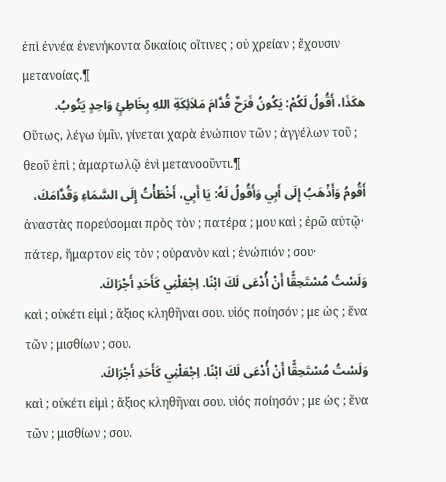ἐπὶ ἐννέα ἐνενήκοντα δικαίοις οἵτινες ; οὐ χρείαν ; ἔχουσιν μετανοίας.¶
هكَذَا، أَقُولُ لَكُمْ: يَكُونُ فَرَحٌ قُدَّامَ مَلاَئِكَةِ اللهِ بِخَاطِئٍ وَاحِدٍ يَتُوبُ.
Οὕτως, λέγω ὑμῖν, γίνεται χαρὰ ἐνώπιον τῶν ; ἀγγέλων τοῦ ; θεοῦ ἐπὶ ; ἁμαρτωλῷ ἑνὶ μετανοοῦντι.¶
أَقُومُ وَأَذْهَبُ إِلَى أَبِي وَأَقُولُ لَهُ: يَا أَبِي، أَخْطَأْتُ إِلَى السَّمَاءِ وَقُدَّامَكَ،
ἀναστὰς πορεύσομαι πρὸς τὸν ; πατέρα ; μου καὶ ; ἐρῶ αὐτῷ· πάτερ, ἥμαρτον εἰς τὸν ; οὐρανὸν καὶ ; ἐνώπιόν ; σου·
وَلَسْتُ مُسْتَحِقًّا أَنْ أُدْعَى لَكَ ابْنًا. اِجْعَلْنِي كَأَحَدِ أَجْرَاكَ.
καὶ ; οὐκέτι εἰμὶ ; ἄξιος κληθῆναι σου. υἱός ποίησόν ; με ὡς ; ἕνα τῶν ; μισθίων ; σου.
وَلَسْتُ مُسْتَحِقًّا أَنْ أُدْعَى لَكَ ابْنًا. اِجْعَلْنِي كَأَحَدِ أَجْرَاكَ.
καὶ ; οὐκέτι εἰμὶ ; ἄξιος κληθῆναι σου. υἱός ποίησόν ; με ὡς ; ἕνα τῶν ; μισθίων ; σου.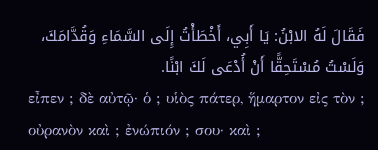فَقَالَ لَهُ الابْنُ: يَا أَبِي، أَخْطَأْتُ إِلَى السَّمَاءِ وَقُدَّامَكَ، وَلَسْتُ مُسْتَحِقًّا أَنْ أُدْعَى لَكَ ابْنًا.
εἶπεν ; δὲ αὐτῷ· ὁ ; υἱὸς πάτερ, ἥμαρτον εἰς τὸν ; οὐρανὸν καὶ ; ἐνώπιόν ; σου· καὶ ;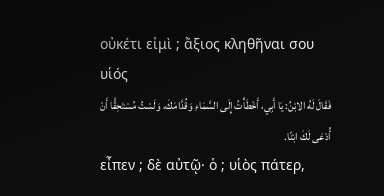οὐκέτι εἰμὶ ; ἄξιος κληθῆναι σου υἱός
فَقَالَ لَهُ الابْنُ: يَا أَبِي، أَخْطَأْتُ إِلَى السَّمَاءِ وَقُدَّامَكَ، وَلَسْتُ مُسْتَحِقًّا أَنْ أُدْعَى لَكَ ابْنًا.
εἶπεν ; δὲ αὐτῷ· ὁ ; υἱὸς πάτερ,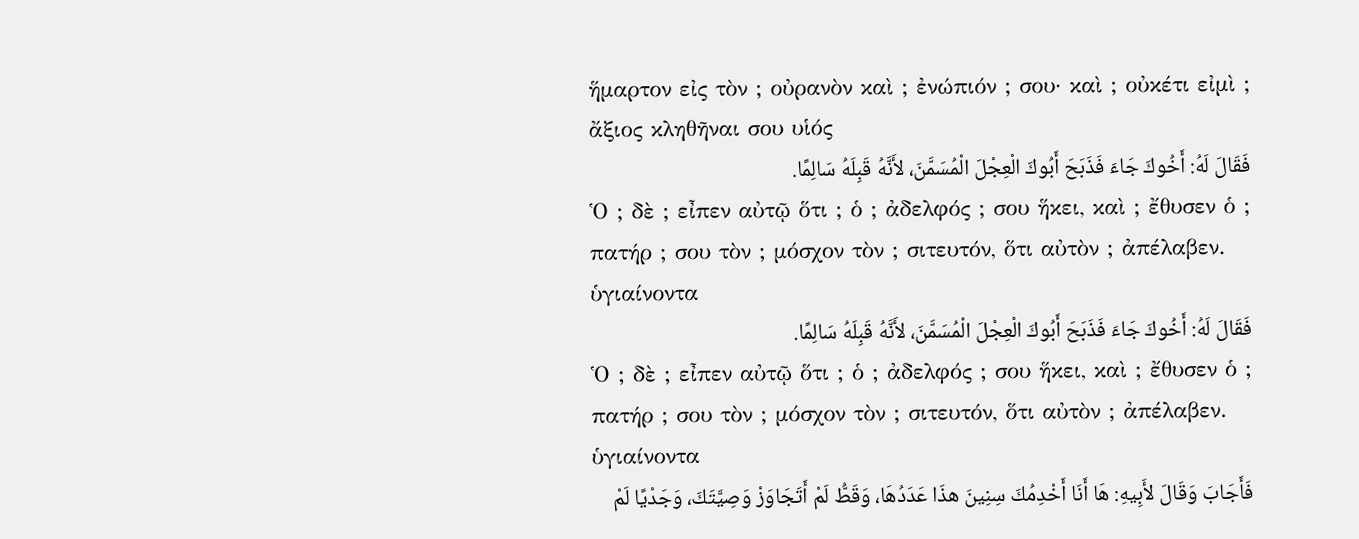ἥμαρτον εἰς τὸν ; οὐρανὸν καὶ ; ἐνώπιόν ; σου· καὶ ; οὐκέτι εἰμὶ ; ἄξιος κληθῆναι σου υἱός
فَقَالَ لَهُ: أَخُوكَ جَاءَ فَذَبَحَ أَبُوكَ الْعِجْلَ الْمُسَمَّنَ، لأَنَّهُ قَبِلَهُ سَالِمًا.
Ὁ ; δὲ ; εἶπεν αὐτῷ ὅτι ; ὁ ; ἀδελφός ; σου ἥκει, καὶ ; ἔθυσεν ὁ ; πατήρ ; σου τὸν ; μόσχον τὸν ; σιτευτόν, ὅτι αὐτὸν ; ἀπέλαβεν. ὑγιαίνοντα
فَقَالَ لَهُ: أَخُوكَ جَاءَ فَذَبَحَ أَبُوكَ الْعِجْلَ الْمُسَمَّنَ، لأَنَّهُ قَبِلَهُ سَالِمًا.
Ὁ ; δὲ ; εἶπεν αὐτῷ ὅτι ; ὁ ; ἀδελφός ; σου ἥκει, καὶ ; ἔθυσεν ὁ ; πατήρ ; σου τὸν ; μόσχον τὸν ; σιτευτόν, ὅτι αὐτὸν ; ἀπέλαβεν. ὑγιαίνοντα
فَأَجَابَ وَقَالَ لأَبِيهِ: هَا أَنَا أَخْدِمُكَ سِنِينَ هذَا عَدَدُهَا، وَقَطُّ لَمْ أَتَجَاوَزْ وَصِيَّتَكَ، وَجَدْيًا لَمْ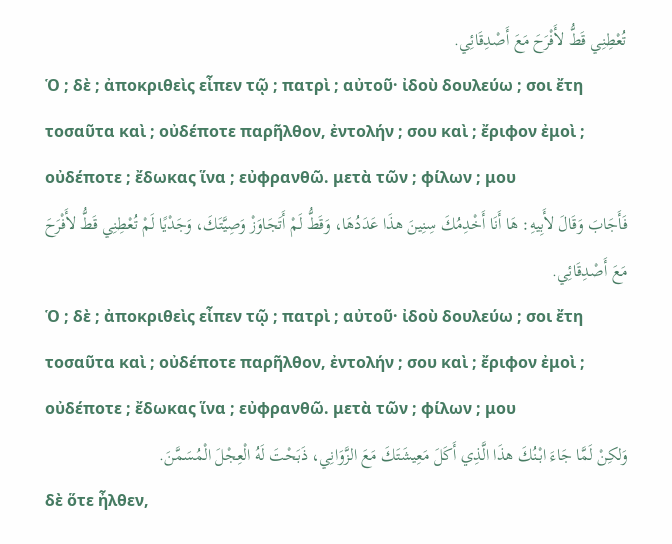تُعْطِنِي قَطُّ لأَفْرَحَ مَعَ أَصْدِقَائِي.
Ὁ ; δὲ ; ἀποκριθεὶς εἶπεν τῷ ; πατρὶ ; αὐτοῦ· ἰδοὺ δουλεύω ; σοι ἔτη τοσαῦτα καὶ ; οὐδέποτε παρῆλθον, ἐντολήν ; σου καὶ ; ἔριφον ἐμοὶ ; οὐδέποτε ; ἔδωκας ἵνα ; εὐφρανθῶ. μετὰ τῶν ; φίλων ; μου
فَأَجَابَ وَقَالَ لأَبِيهِ: هَا أَنَا أَخْدِمُكَ سِنِينَ هذَا عَدَدُهَا، وَقَطُّ لَمْ أَتَجَاوَزْ وَصِيَّتَكَ، وَجَدْيًا لَمْ تُعْطِنِي قَطُّ لأَفْرَحَ مَعَ أَصْدِقَائِي.
Ὁ ; δὲ ; ἀποκριθεὶς εἶπεν τῷ ; πατρὶ ; αὐτοῦ· ἰδοὺ δουλεύω ; σοι ἔτη τοσαῦτα καὶ ; οὐδέποτε παρῆλθον, ἐντολήν ; σου καὶ ; ἔριφον ἐμοὶ ; οὐδέποτε ; ἔδωκας ἵνα ; εὐφρανθῶ. μετὰ τῶν ; φίλων ; μου
وَلكِنْ لَمَّا جَاءَ ابْنُكَ هذَا الَّذِي أَكَلَ مَعِيشَتَكَ مَعَ الزَّوَانِي، ذَبَحْتَ لَهُ الْعِجْلَ الْمُسَمَّنَ.
δὲ ὅτε ἦλθεν,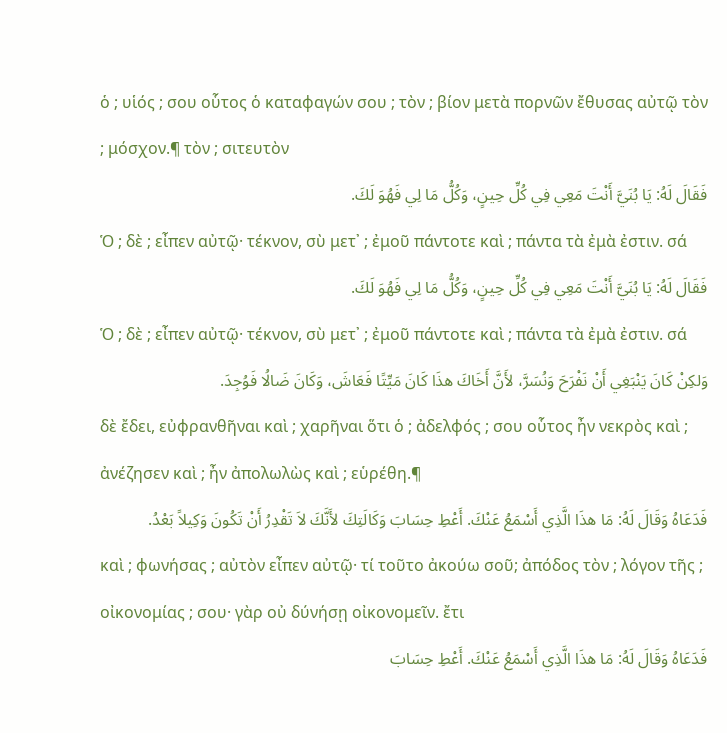ὁ ; υἱός ; σου οὗτος ὁ καταφαγών σου ; τὸν ; βίον μετὰ πορνῶν ἔθυσας αὐτῷ τὸν ; μόσχον.¶ τὸν ; σιτευτὸν
فَقَالَ لَهُ: يَا بُنَيَّ أَنْتَ مَعِي فِي كُلِّ حِينٍ، وَكُلُّ مَا لِي فَهُوَ لَكَ.
Ὁ ; δὲ ; εἶπεν αὐτῷ· τέκνον, σὺ μετ᾽ ; ἐμοῦ πάντοτε καὶ ; πάντα τὰ ἐμὰ ἐστιν. σά
فَقَالَ لَهُ: يَا بُنَيَّ أَنْتَ مَعِي فِي كُلِّ حِينٍ، وَكُلُّ مَا لِي فَهُوَ لَكَ.
Ὁ ; δὲ ; εἶπεν αὐτῷ· τέκνον, σὺ μετ᾽ ; ἐμοῦ πάντοτε καὶ ; πάντα τὰ ἐμὰ ἐστιν. σά
وَلكِنْ كَانَ يَنْبَغِي أَنْ نَفْرَحَ وَنُسَرَّ، لأَنَّ أَخَاكَ هذَا كَانَ مَيِّتًا فَعَاشَ، وَكَانَ ضَالُا فَوُجِدَ.
δὲ ἔδει, εὐφρανθῆναι καὶ ; χαρῆναι ὅτι ὁ ; ἀδελφός ; σου οὗτος ἦν νεκρὸς καὶ ; ἀνέζησεν καὶ ; ἦν ἀπολωλὼς καὶ ; εὑρέθη.¶
فَدَعَاهُ وَقَالَ لَهُ: مَا هذَا الَّذِي أَسْمَعُ عَنْكَ. أَعْطِ حِسَابَ وَكَالَتِكَ لأَنَّكَ لاَ تَقْدِرُ أَنْ تَكُونَ وَكِيلاً بَعْدُ.
καὶ ; φωνήσας ; αὐτὸν εἶπεν αὐτῷ· τί τοῦτο ἀκούω σοῦ; ἀπόδος τὸν ; λόγον τῆς ; οἰκονομίας ; σου· γὰρ οὐ δύνήσῃ οἰκονομεῖν. ἔτι
فَدَعَاهُ وَقَالَ لَهُ: مَا هذَا الَّذِي أَسْمَعُ عَنْكَ. أَعْطِ حِسَابَ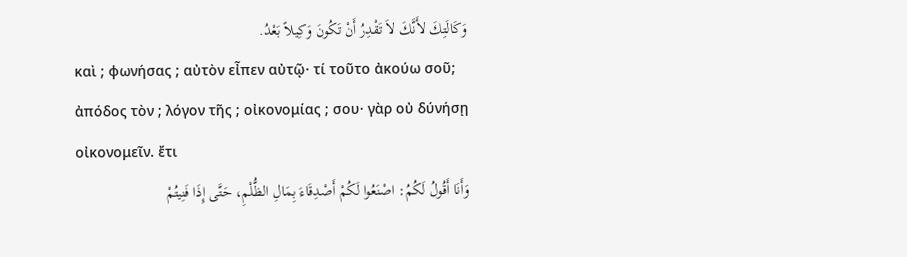وَكَالَتِكَ لأَنَّكَ لاَ تَقْدِرُ أَنْ تَكُونَ وَكِيلاً بَعْدُ.
καὶ ; φωνήσας ; αὐτὸν εἶπεν αὐτῷ· τί τοῦτο ἀκούω σοῦ; ἀπόδος τὸν ; λόγον τῆς ; οἰκονομίας ; σου· γὰρ οὐ δύνήσῃ οἰκονομεῖν. ἔτι
وَأَنَا أَقُولُ لَكُمُ: اصْنَعُوا لَكُمْ أَصْدِقَاءَ بِمَالِ الظُّلْمِ، حَتَّى إِذَا فَنِيتُمْ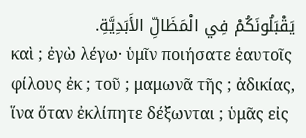يَقْبَلُونَكُمْ فِي الْمَظَالِّ الأَبَدِيَّةِ.
καὶ ; ἐγὼ λέγω· ὑμῖν ποιήσατε ἑαυτοῖς φίλους ἐκ ; τοῦ ; μαμωνᾶ τῆς ; ἀδικίας, ἵνα ὅταν ἐκλίπητε δέξωνται ; ὑμᾶς εἰς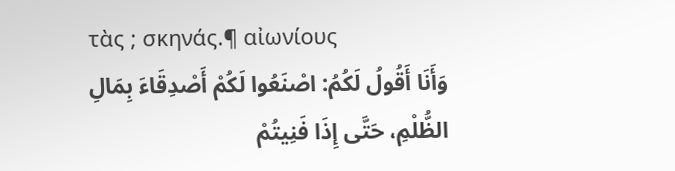τὰς ; σκηνάς.¶ αἰωνίους
وَأَنَا أَقُولُ لَكُمُ: اصْنَعُوا لَكُمْ أَصْدِقَاءَ بِمَالِ الظُّلْمِ، حَتَّى إِذَا فَنِيتُمْ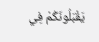يَقْبَلُونَكُمْ فِي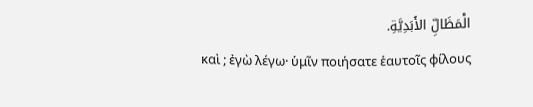الْمَظَالِّ الأَبَدِيَّةِ.
καὶ ; ἐγὼ λέγω· ὑμῖν ποιήσατε ἑαυτοῖς φίλους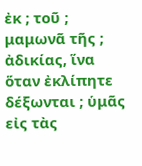ἐκ ; τοῦ ; μαμωνᾶ τῆς ; ἀδικίας, ἵνα ὅταν ἐκλίπητε δέξωνται ; ὑμᾶς εἰς τὰς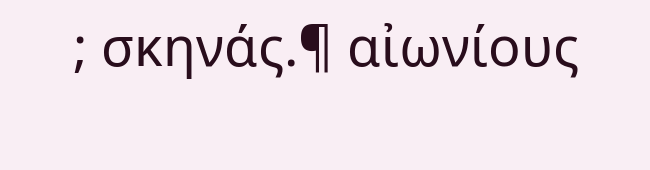; σκηνάς.¶ αἰωνίους